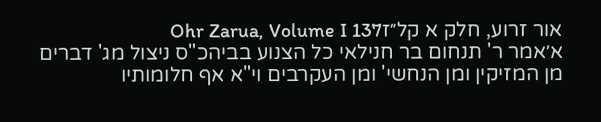אור זרוע, חלק א קל״זOhr Zarua, Volume I 137
א׳אמר ר' תנחום בר חנילאי כל הצנוע בביהכ"ס ניצול מג' דברים מן המזיקין ומן הנחשי' ומן העקרבים וי"א אף חלומותיו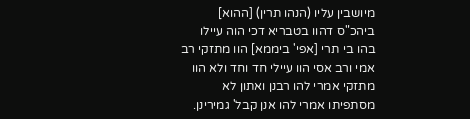מיושבין עליו (הנהו תרין) [ההוא] ביהכ"ס דהוו בטבריא דכי הוה עיילו בהו בי תרי [אפי' ביממא] הוו מתזקי רב אמי ורב אסי הוו עיילי חד וחד ולא הוו מתזקי אמרי להו רבנן ואתון לא מסתפיתו אמרי להו אנן קבל' גמירינן.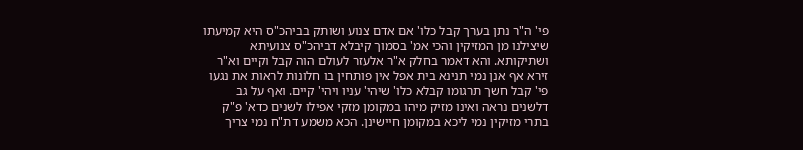פי' ה"ר נתן בערך קבל כלו' אם אדם צנוע ושותק בביהכ"ס היא קמיעתו שיצילנו מן המזיקין והכי אמ' בסמוך קיבלא דביהכ"ס צנועיתא ושתיקותא. והא דאמר בחלק א"ר אלעזר לעולם הוה קבל וקיים וא"ר זירא אף אנן נמי תנינא בית אפל אין פותחין בו חלונות לראות את נגעו פי' קבל חשך תרגומו קבלא כלו' שיהי' עניו ויהי' קיים. ואף על גב דלשנים נראה ואינו מזיק מיהו במקומן מזקי אפילו לשנים כדא' פ"ק בתרי מזיקין נמי ליכא במקומן חיישינן. הכא משמע דת"ח נמי צריך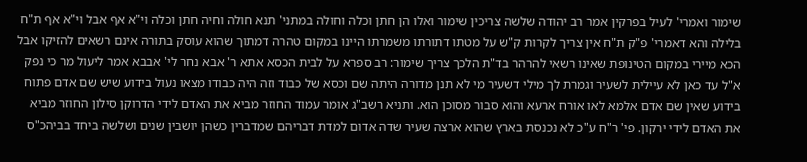שימור ואמרי' לעיל בפרקין אמר רב יהודה שלשה צריכין שימור ואלו הן חתן וכלה וחולה במתני' תנא חולה וחיה חתן וכלה וי"א אף אבל וי"א אף ת"ח בלילה והא דאמרי' פ"ק ת"ח אין צריך לקרות ק"ש על מטתו דתורתו משמרתו היינו במקום טהרה דמתוך שהוא עוסק בתורה אינם רשאים להזיקו אבל הכא מיירי במקום הטינופת שאינו רשאי להרהר בד"ת הלכך צריך שימור: רב ספרא על לבית הכסא אתא ר' אבא נחר לי' אבבא אמר ליעול מר כי נפק א"ל עד כאן לא עיילית לשעיר וגמרת לך מילי דשעיר מי לא תנן מדורה היתה שם וכסא של כבוד וזה היה כבודו מצאו נעול בידוע שיש שם אדם פתוח בידוע שאין שם אדם אלמא לאו אורח ארעא והוא סבור מסוכן הוא. ותניא רשב"ג אומר עמוד החוזר מביא את האדם לידי הדרוקן סילון החוזר מביא את האדם לידי ירקון. פי' ר"ח ע"כ לא נכנסת בארץ שהוא ארצה שעיר שדה אדום למדת דבריהם שמדברין כשהן יושבין שנים ושלשה ביחד בביהכ"ס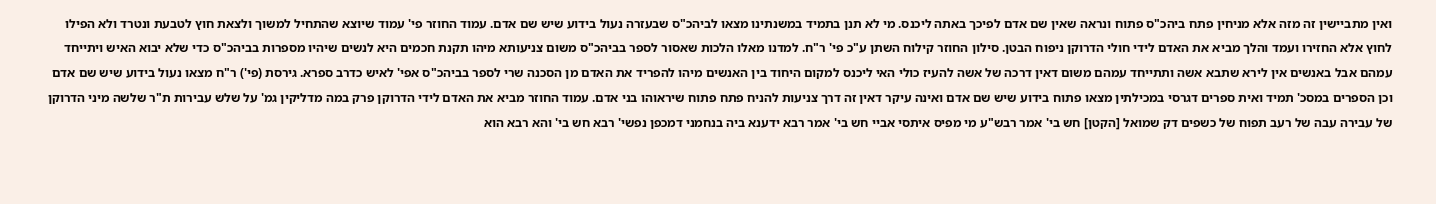ואין מתביישין זה מזה אלא מניחין פתח ביהכ"ס פתוח ונראה שאין שם אדם לפיכך באתה ליכנס. מי לא תנן בתמיד במשנתינו מצאו לביהכ"ס שבעזרה נעול בידוע שיש שם אדם. עמוד החוזר פי' עמוד שיוצא שהתחיל למשוך ולצאת חוץ לטבעת ונטרד ולא הפילו לחוץ אלא החזירו ועמד והלך מביא את האדם לידי חולי הדרוקן ניפוח הבטן. סילון החוזר קילוח השתן ע"כ פי' ר"ח. למדנו מאלו הלכות שאסור לספר בביהכ"ס משום צניעותא מיהו תקנת חכמים היא לנשים שיהיו מספרות בביהכ"ס כדי שלא יבוא האיש ויתייחד עמהם אבל באנשים אין לירא שתבא אשה ותתייחד עמהם משום דאין דרכה של אשה להעיז כולי האי ליכנס למקום היחוד בין האנשים מיהו להפריד את האדם מן הסכנה שרי לספר בביהכ"ס אפי' לאיש כדרב ספרא. גירסת (פי') ר"ח מצאו נעול בידוע שיש שם אדם וכן הספרים במסכ' תמיד ואית ספרים דגרסי במכילתין מצאו פתוח בידוע שיש שם אדם ואינה עיקר דאין זה דרך צניעות להניח פתח פתוח שיראוהו בני אדם. עמוד החוזר מביא את האדם לידי הדרוקן פרק במה מדליקין גמ' על שלש עבירות ת"ר שלשה מיני הדרוקן של עבירה עבה של רעב תפוח של כשפים דק שמואל [הקטן] חש בי' אמר רבש"ע מי מפיס איתסי אביי חש בי' אמר רבא ידענא ביה בנחמני דמכפן נפשי' רבא חש בי' והא רבא הוא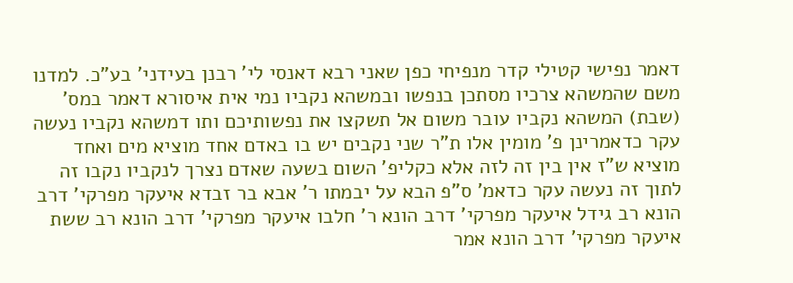דאמר נפישי קטילי קדר מנפיחי כפן שאני רבא דאנסי לי' רבנן בעידני' בע"כ. למדנו משם שהמשהא צרכיו מסתכן בנפשו ובמשהא נקביו נמי אית איסורא דאמר במס' (שבת) המשהא נקביו עובר משום אל תשקצו את נפשותיכם ותו דמשהא נקביו נעשה עקר כדאמרינן פ' מומין אלו ת"ר שני נקבים יש בו באדם אחד מוציא מים ואחד מוציא ש"ז אין בין זה לזה אלא כקליפ' השום בשעה שאדם נצרך לנקביו נקבו זה לתוך זה נעשה עקר כדאמ' ס"פ הבא על יבמתו ר' אבא בר זבדא איעקר מפרקי' דרב הונא רב גידל איעקר מפרקי' דרב הונא ר' חלבו איעקר מפרקי' דרב הונא רב ששת איעקר מפרקי' דרב הונא אמר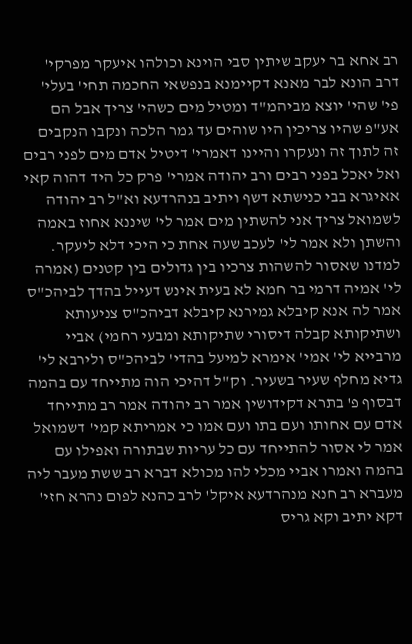רב אחא בר יעקב שיתין סבי הוינא וכולהו איעקר מפרקי' דרב הונא לבר מאנא דקיימנא בנפשאי החכמה תחי' בעלי' פי' שהי' יוצא מביהמ"ד ומטיל מים כשהי' צריך אבל הם אע"פ שהיו צריכין היו שוהים עד גמר הלכה ונקבו הנקבים זה לתוך זה ונעקרו והיינו דאמרי' דיטיל אדם מים לפני רבים ואל יאכל בפני רבים ורב יהודה אמרי' פרק כל היד דהוה קאי אאיגרא בבי כנישתא דשף ויתיב בנהרדעא וא"ל רב יהודה לשמואל צריך אני להשתין מים אמר לי' שיננא אחוז באמה והשתן ולא אמר לי' לעכב שעה אחת כי היכי דלא ליעקר. למדנו שאסור להשהות צרכיו בין גדולים בין קטנים (אמרה לי' אמיה דרמי בר חמא לא בעית אינש דעייל בהדך לביהכ"ס אמר לה אנא קיבלא גמירנא קיבלא דביהכ"ס צניעותא ושתיקותא קבלה דיסורי שתיקותא ומבעי רחמי) אביי מרבייא לי' אמי' אימרא למיעל בהדי' לביהכ"ס ולירבא לי' גדיא מחלף שעיר בשעיר. וק"ל דהיכי הוה מתייחד עם בהמה דבסוף פ' בתרא דקידושין אמר רב יהודה אמר רב מתייחד אדם עם אחותו ועם בתו ועם אמו כי אמריתא קמי' דשמואל אמר לי אסור להתייחד עם כל עריות שבתורה ואפילו עם בהמה ואמרו אביי מכלי להו מכולא דברא רב ששת מעבר ליה מעברא רב חנא מנהרדעא איקל' לרב כהנא לפום נהרא חזי' דקא יתיב וקא גריס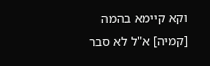וקא קיימא בהמה [קמיה] א"ל לא סבר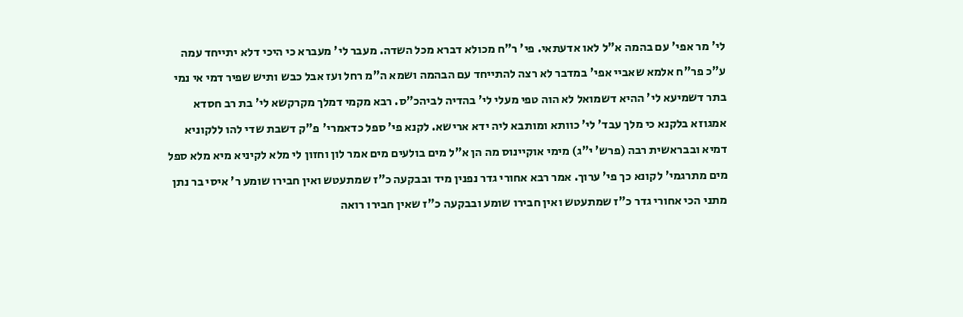לי' מר אפי' עם בהמה א"ל לאו אדעתאי. פי' ר"ח מכולא דברא מכל השדה. מעבר לי' מעברא כי היכי דלא יתייחד עמה ע"כ פר"ח אלמא שאביי אפי' במדבר לא רצה להתייחד עם הבהמה ושמא ה"מ רחל ועז אבל כבש ותיש שפיר דמי אי נמי בתר דשמיעא לי' ההיא דשמואל לא הוה טפי מעלי לי' בהדיה לביהכ"ס. רבא מקמי דמלך מקרקשא לי' בת רב חסדא אמגוזא בלקנא כי מלך עבד' לי' כוותא ומותבא ליה ידא ארישא. לקנא פי' ספל כדאמרי' פ"ק דשבת שדי להו ללקוניא דמיא ובבראשית רבה (פרש' י"ג) מימי אוקיינוס מה הן א"ל מים בולעים מים אמר לון וחזון לי מלא לקיניא מיא מלא ספל מים מתרגמי' לקונא כך פי' ערוך. אמר רבא אחורי גדר נפנין מיד ובבקעה כ"ז שמתעטש ואין חבירו שומע ר' איסי בר נתן מתני הכי אחורי גדר כ"ז שמתעטש ואין חבירו שומע ובבקעה כ"ז שאין חבירו רואה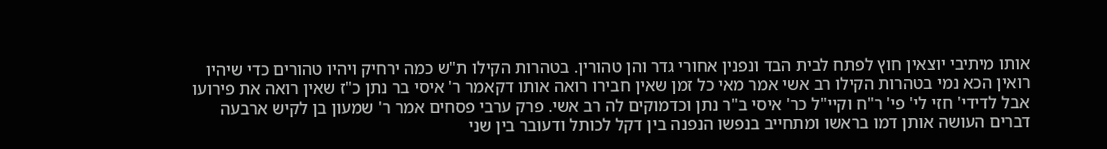אותו מיתיבי יוצאין חוץ לפתח לבית הבד ונפנין אחורי גדר והן טהורין. בטהרות הקילו ת"ש כמה ירחיק ויהיו טהורים כדי שיהיו רואין הכא נמי בטהרות הקילו רב אשי אמר מאי כל זמן שאין חבירו רואה אותו דקאמר ר' איסי בר נתן כ"ז שאין רואה את פירועו אבל לדידי' חזי לי' פי' ר"ח וקיי"ל כר' איסי ב"ר נתן וכדמוקים לה רב אשי. פרק ערבי פסחים אמר ר' שמעון בן לקיש ארבעה דברים העושה אותן דמו בראשו ומתחייב בנפשו הנפנה בין דקל לכותל ודעובר בין שני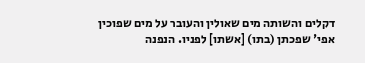דקלים והשותה מים שאולין והעובר על מים שפוכין אפי' שפכתן (בתו) [אשתו] לפניו. הנפנה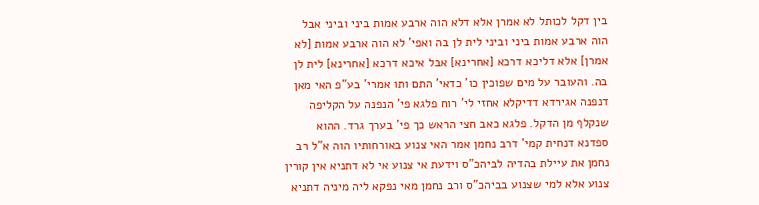בין דקל לכותל לא אמרן אלא דלא הוה ארבע אמות ביני וביני אבל הוה ארבע אמות ביני וביני לית לן בה ואפי' לא הוה ארבע אמות [לא אמרן] אלא דליכא דרכא [אחרינא] אבל איכא דרכא [אחרינא] לית לן בה. והעובר על מים שפוכין כו' כדאי' התם ותו אמרי' בע"פ האי מאן דנפנה אגירדא דדיקלא אחזי לי' רוח פלגא פי' הנפנה על הקליפה שנקלף מן הדקל. פלגא כאב חצי הראש כך פי' בערך גרד. ההוא ספדנא דנחית קמי' דרב נחמן אמר האי צנוע באורחותיו הוה א"ל רב נחמן את עיילת בהדיה לביהכ"ס וידעת אי צנוע אי לא דתניא אין קורין צנוע אלא למי שצנוע בביהכ"ס ורב נחמן מאי נפקא ליה מיניה דתניא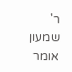ר' שמעון אומר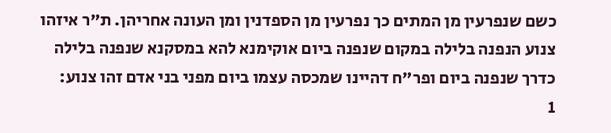כשם שנפרעין מן המתים כך נפרעין מן הספדנין ומן העונה אחריהן. ת"ר איזהו צנוע הנפנה בלילה במקום שנפנה ביום אוקימנא להא במסקנא שנפנה בלילה כדרך שנפנה ביום ופר"ח דהיינו שמכסה עצמו ביום מפני בני אדם זהו צנוע:
1